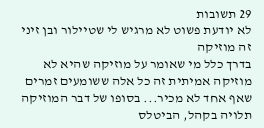29 תשובות
לא יודעת פשוט לא מרגיש לי שטיילור ובן זיני זה מוזיקה
בדרך כלל מי שאומר על מוזיקה שהיא לא מוזיקה אמיתית זה כל אלה ששומעים זמרים שאף אחד לא מכיר... בסופו של דבר המוזיקה תלויה בקהל, הביטלס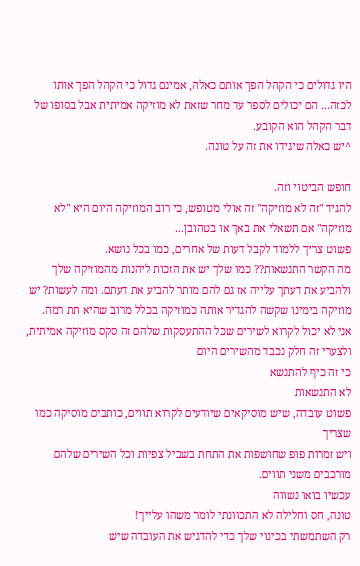היו גדולים כי הקהל הפך אותם כאלה, אמינם גדול כי הקהל הפך אותו לכזה... הם יכולים לספר עד מחר שזאת לא מוזיקה אמיתית אבל בסופו של דבר הקהל הוא הקובע.
^יש כאלה שיגידו את זה על טונה.

חופש הביטוי וזה.
להגיד "זה לא מוזיקה" זה אולי מטופש, כי רוב המוזיקה היום היא "לא מוזיקה" אם תשאלי את באך או בטהובן...
פשוט צריך ללמוד לקבל דעות של אחרים, כמו בכל נושא.
מה הקשר התנשאות?? כמו שלך יש את הזכות ליהנות מהמוזיקה שלך ולהביע את דעתך עלייה אז גם להם מותר להביע את דעתם. ומה לעשות? יש מוזיקה בימינו שקשה להגדיר אותה כמוזיקה בכלל מרוב שהיא תת רמה.
אני לא יכול לקרוא לשירים שכל ההתעסקות שלהם זה סקס מוזיקה אמיתית, ולצערי זה חלק נכבד מהשירים היום
כי זה כיף להתנשא
לא התנשאות
פשוט עובדה, שיש מוסיקאים שיודעים לקרוא תווים, כותבים מוסיקה כמו שצריך
ויש זמרות פופ שחושפות את התחת בשביל צפיות וכל השירים שלהם מורכבים משני תווים.
עכשיו בואו נשווה
טונה, חס וחלילה לא התכוונתי לומר משהו עלייך!
רק השתמשתי בכינוי שלך כדי להדגיש את העובדה שיש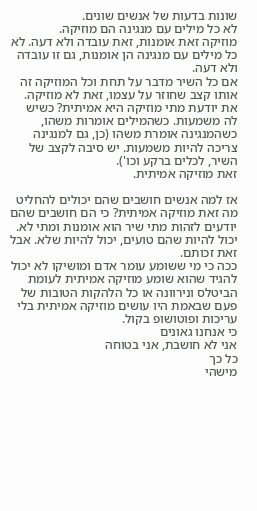שונות בדעות של אנשים שונים.
לא כל מילים עם מנגינה הם מוזיקה.
מוזיקה זאת אומנות, זאת עובדה ולא דעה. לא כל מילים עם מנגינה הן אומנות, גם זו עובדה ולא דעה.
אם כל השיר מדבר על תחת וכל המוזיקה זה אותו קצב שחוזר על עצמו, זאת לא מוזיקה.
את יודעת מתי מוזיקה היא אמיתית? כשיש לה משמעות. כשהמילים אומרות משהו, כשהמנגינה אומרת משהו (כן, גם למנגינה צריכה להיות משמעות. יש סיבה לקצב של השיר, לכלים ברקע וכו').
זאת מוזיקה אמיתית.

אז למה אנשים חושבים שהם יכולים להחליט מה זאת מוזיקה אמיתית? כי הם חושבים שהם יודעים לזהות מתי שיר הוא אומנות ומתי לא. יכול להיות שהם טועים, יכול להיות שלא. אבל זאת זכותם.
ככה כי מי ששומע עומר אדם ומושיקו לא יכול להגיד שהוא שומע מוזיקה אמיתית לעומת הביטלס ונירוונה או כל הלהקות הטובות של פעם שבאמת היו עושים מוזיקה אמיתית בלי עריכות ופוטושופ בקול.
כי אנחנו גאונים
אני לא חושבת, אני בטוחה
כל כך
מישהי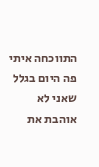התווכחה איתי פה היום בגלל שאני לא אוהבת את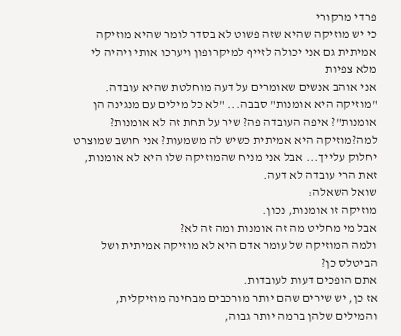פרדי מרקורי
כי יש מוזיקה שהיא שזה פשוט לא בסדר לומר שהיא מוזיקה אמיתית גם אני יכולה לזייף למיקרופון ויערכו אותי ויהיה לי מלא צפיות
אני אוהב אנשים שאומרים על דעה מוחלטת שהיא עובדה. "מוזיקה היא אומנות" סבבה... "לא כל מילים עם מנגינה הן אומנות"? איפה העובדה פה? שיר על תחת זה לא אומנות? למה?מוזיקה היא אמיתית כשיש לה משמעות? אני חושב שמוצרט יחלוק עלייך... אבל אני מניח שהמוזיקה שלו היא לא אומנות, זאת הרי עובדה לא דעה.
שואל השאלה:
מוזיקה זו אומנות, נכון.
אבל מי מחליט מה זה אומנות ומה זה לא?
ולמה המוזיקה של עומר אדם היא לא מוזיקה אמיתית ושל הביטלס כן?
אתם הופכים דעות לעובדות.
אז כן, יש שירים שהם יותר מורכבים מבחינה מוזיקלית, והמילים שלהן ברמה יותר גבוה,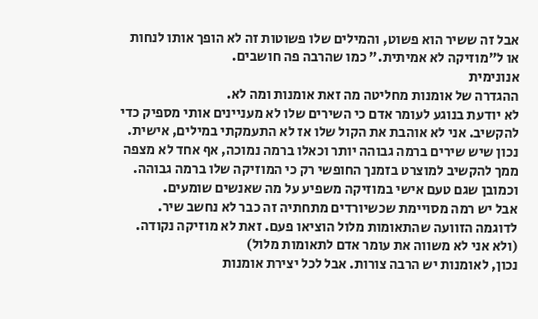אבל זה ששיר הוא פשוט, והמילים שלו פשוטות זה לא הופך אותו לנחות או ל"מוזיקה לא אמיתית." כמו שהרבה פה חושבים.
אנונימית
ההגדרה של אומנות מחליטה מה זאת אומנות ומה לא.
לא יודעת בנוגע לעומר אדם כי השירים שלו לא מעניינים אותי מספיק כדי להקשיב. אני לא אוהבת את הקול שלו אז לא התעמקתי במילים, אישית.
נכון שיש שירים ברמה גבוהה יותר וכאלו ברמה נמוכה, אף אחד לא מצפה ממך להקשיב למוצרט בזמנך החופשי רק כי המוזיקה שלו ברמה גבוהה. וכמובן שגם טעם אישי במוזיקה משפיע על מה שאנשים שומעים.
אבל יש רמה מסויימת שכשיורדים מתחתיה זה כבר לא נחשב שיר.
לדוגמה הזוועה שהתאומות מלול הוציאו פעם. זאת לא מוזיקה נקודה.
(ולא אני לא משווה את עומר אדם לתאומות מלול)
נכון, לאומנות יש הרבה צורות. אבל לכל יצירת אומנות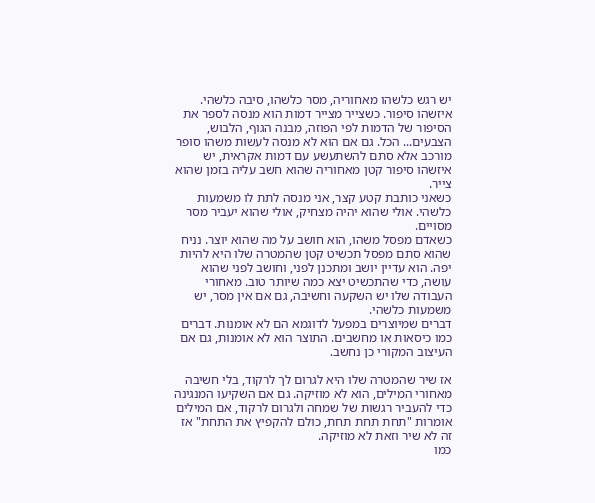יש רגש כלשהו מאחוריה, מסר כלשהו, סיבה כלשהי. איזשהו סיפור. כשצייר מצייר דמות הוא מנסה לספר את הסיפור של הדמות לפי הפוזה, מבנה הגוף, הלבוש, הצבעים... הכל. גם אם הוא לא מנסה לעשות משהו סופר מורכב אלא סתם להשתעשע עם דמות אקראית, יש איזשהו סיפור קטן מאחוריה שהוא חשב עליה בזמן שהוא צייר.
כשאני כותבת קטע קצר, אני מנסה לתת לו משמעות כלשהי. אולי שהוא יהיה מצחיק, אולי שהוא יעביר מסר מסויים.
כשאדם מפסל משהו, הוא חושב על מה שהוא יוצר. נניח שהוא סתם מפסל תכשיט קטן שהמטרה שלו היא להיות יפה. הוא עדיין יושב ומתכנן לפני, וחושב לפני שהוא עושה, כדי שהתכשיט יצא כמה שיותר טוב. מאחורי העבודה שלו יש השקעה וחשיבה, גם אם אין מסר, יש משמעות כלשהי.
דברים שמיוצרים במפעל לדוגמא הם לא אומנות. דברים כמו כיסאות או מחשבים. התוצר הוא לא אומנות, גם אם העיצוב המקורי כן נחשב.

אז שיר שהמטרה שלו היא לגרום לך לרקוד, בלי חשיבה מאחורי המילים, הוא לא מוזיקה. גם אם השקיעו המנגינה כדי להעביר רגשות של שמחה ולגרום לרקוד, אם המילים אומרות "תחת תחת תחת, כולם להקפיץ את התחת" אז זה לא שיר וזאת לא מוזיקה.
כמו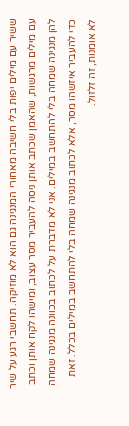ששיר עם מילים יפות בלי חשיבה מאחורי המנגינה גם הוא לא מוזיקה. תחשבי רגע על שיר עם מילים מרגשות, שהאמן שכתב אותן ניסה להעביר מסר עצוב, ומישהו לקח אותן וכתב להן מנגינה שמחה בלי להתחשב במילים. אני לא מדברת על לכתוב בכוונה מנגינה שמחה כדי להעביר איזשהו מסר, אלא לכתוב מנגינה שמחה בלי להתחשב במילים בכלל. זאת לא אומנות, זה זלזול.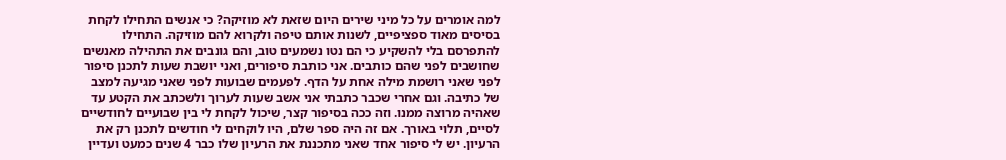למה אומרים על כל מיני שירים היום שזאת לא מוזיקה? כי אנשים התחילו לקחת בסיסים מאוד ספציפיים, לשנות אותם טיפה ולקרוא להם מוזיקה. התחילו להתפרסם בלי להשקיע כי הם נטו נשמעים טוב, והם גונבים את התהילה מאנשים שחושבים לפני שהם כותבים. אני כותבת סיפורים, ואני יושבת שעות לתכנן סיפור לפני שאני רושמת מילה אחת על הדף. לפעמים שבועות לפני שאני מגיעה למצב של כתיבה. וגם אחרי שכבר כתבתי אני אשב שעות לערוך ולשכתב את הקטע עד שאהיה מרוצה ממנו. וזה ככה בסיפור קצר, שיכול לקחת לי בין שבועיים לחודשיים לסיים, תלוי באורך. אם זה היה ספר שלם, היו לוקחים לי חודשים לתכנן רק את הרעיון. יש לי סיפור אחד שאני מתכננת את הרעיון שלו כבר 4 שנים כמעט ועדיין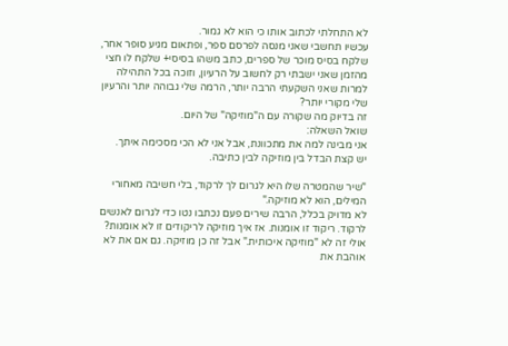לא התחלתי לכתוב אותו כי הוא לא גמור.
עכשיו תחשבי שאני מנסה לפרסם ספר, ופתאום מגיע סופר אחר, שלקח בסיס מוכר של ספרים, כתב משהו בסיסי+ שלקח לו חצי מהזמן שאני ישבתי רק לחשוב על הרעיון, וזוכה בכל התהילה למרות שאני השקעתי הרבה יותר, הרמה שלי גבוהה יותר והרעיון שלי מקורי יותר?
זה בדיוק מה שקורה עם ה"מוזיקה" של היום.
שואל השאלה:
אני מבינה למה את מתכוונת, אבל אני לא הכי מסכימה איתך.
יש קצת הבדל בין מוזיקה לבין כתיבה.

"שיר שהמטרה שלו היא לגרום לך לרקוד, בלי חשיבה מאחורי המילים, הוא לא מוזיקה."
לא מדויק בכלל, הרבה שירים פעם נכתבו נטו כדי לגרום לאנשים לרקוד. ריקוד זו אומנות. אז איך מוזיקה לריקודים זו לא אומנות?
אולי זה לא "מוזיקה איכותית." אבל זה כן מוזיקה. גם אם את לא אוהבת את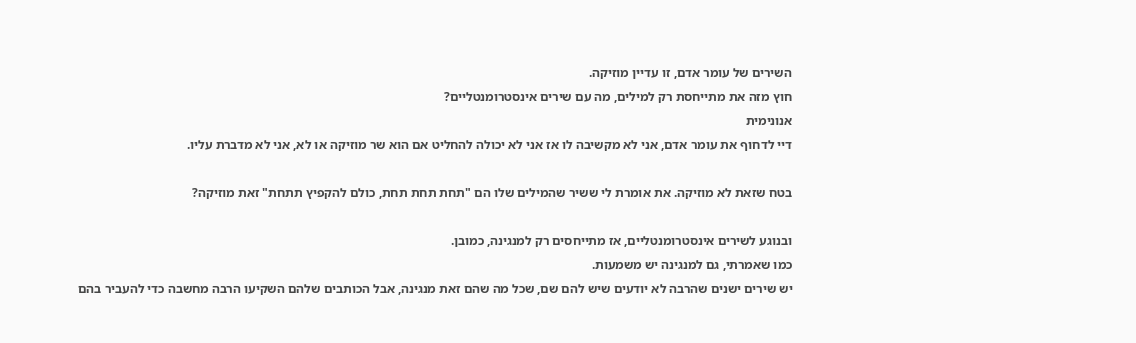השירים של עומר אדם, זו עדיין מוזיקה.
חוץ מזה את מתייחסת רק למילים, מה עם שירים אינסטרומנטליים?
אנונימית
דיי לדחוף את עומר אדם, אני לא מקשיבה לו אז אני לא יכולה להחליט אם הוא שר מוזיקה או לא, אני לא מדברת עליו.

בטח שזאת לא מוזיקה. את אומרת לי ששיר שהמילים שלו הם "תחת תחת תחת, כולם להקפיץ תתחת" זאת מוזיקה?

ובנוגע לשירים אינסטרומנטליים, אז מתייחסים רק למנגינה, כמובן.
כמו שאמרתי, גם למנגינה יש משמעות.
יש שירים ישנים שהרבה לא יודעים שיש להם שם, שכל מה שהם זאת מנגינה, אבל הכותבים שלהם השקיעו הרבה מחשבה כדי להעביר בהם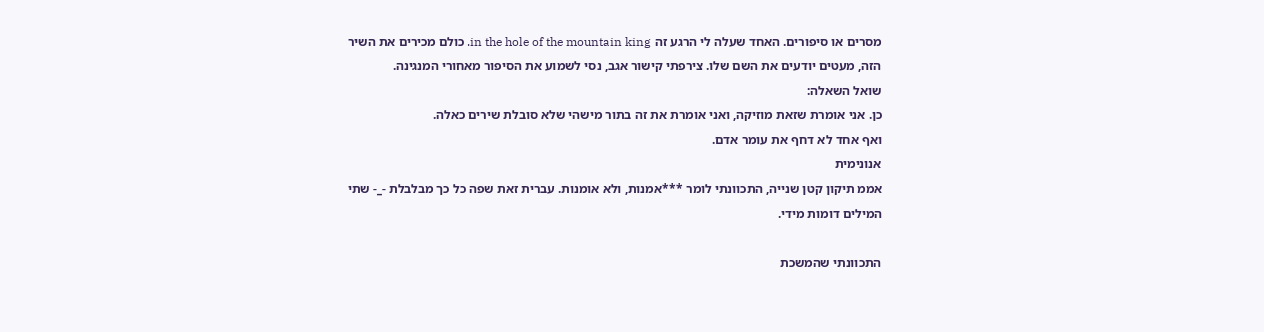מסרים או סיפורים. האחד שעלה לי הרגע זה in the hole of the mountain king. כולם מכירים את השיר הזה, מעטים יודעים את השם שלו. צירפתי קישור אגב, נסי לשמוע את הסיפור מאחורי המנגינה.
שואל השאלה:
כן. אני אומרת שזאת מוזיקה, ואני אומרת את זה בתור מישהי שלא סובלת שירים כאלה.
ואף אחד לא דחף את עומר אדם.
אנונימית
אממ תיקון קטן שנייה, התכוונתי לומר ***אמנות, ולא אומנות. עברית זאת שפה כל כך מבלבלת -_- שתי המילים דומות מידי.

התכוונתי שהמשכת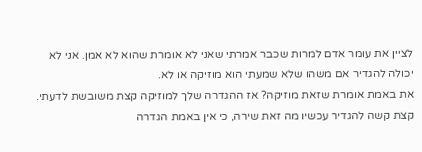לציין את עומר אדם למרות שכבר אמרתי שאני לא אומרת שהוא לא אמן. אני לא יכולה להגדיר אם משהו שלא שמעתי הוא מוזיקה או לא.
את באמת אומרת שזאת מוזיקה? אז ההגדרה שלך למוזיקה קצת משובשת לדעתי.
קצת קשה להגדיר עכשיו מה זאת שירה, כי אין באמת הגדרה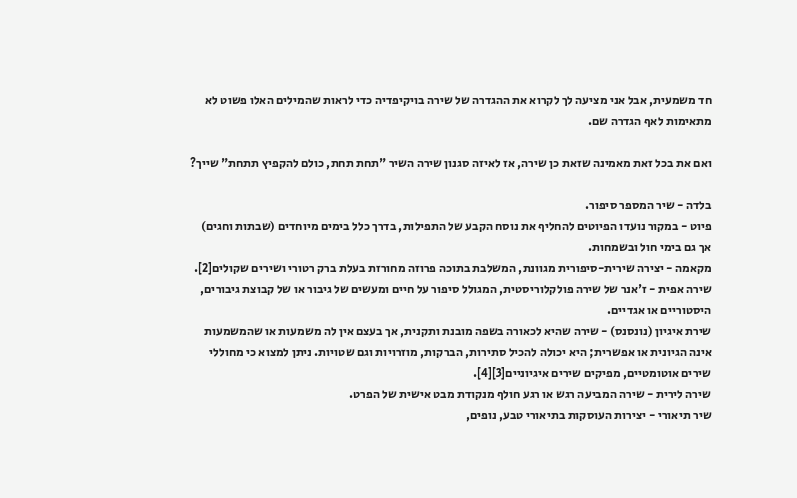חד משמעית, אבל אני מציעה לך לקרוא את ההגדרה של שירה בויקיפדיה כדי לראות שהמילים האלו פשוט לא מתאימות לאף הגדרה שם.

ואם את בכל זאת מאמינה שזאת כן שירה, אז לאיזה סגנון שירה השיר "תחת תחת, כולם להקפיץ תתחת" שייך?

בלדה - שיר המספר סיפור.
פיוט - במקור נועדו הפיוטים להחליף את נוסח הקבע של התפילות, בדרך כלל בימים מיוחדים (שבתות וחגים) אך גם בימי חול ובשמחות.
מקאמה - יצירה שירית-סיפורית מגוונת, המשלבת בתוכה פרוזה מחורזת בעלת ברק רטורי ושירים שקולים[2].
שירה אפית - ז'אנר של שירה פולקלוריסטית, המגולל סיפור על חיים ומעשים של גיבור או של קבוצת גיבורים, היסטוריים או אגדיים.
שירת איגיון (נונסנס) - שירה שהיא לכאורה בשפה מובנת ותקנית, אך בעצם אין לה משמעות או שהמשמעות אינה הגיונית או אפשרית; היא יכולה להכיל סתירות, הברקות, מוזרויות וגם שטויות. ניתן למצוא כי מחוללי שירים אוטומטיים, מפיקים שירים איגיוניים[3][4].
שירה לירית - שירה המביעה רגש או רגע חולף מנקודת מבט אישית של הפרט.
שיר תיאורי - יצירות העוסקות בתיאורי טבע, נופים,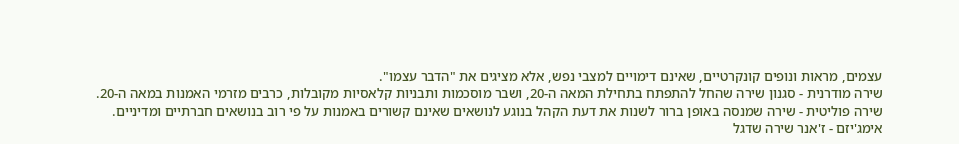עצמים, מראות ונופים קונקרטיים, שאינם דימויים למצבי נפש, אלא מציגים את "הדבר עצמו".
שירה מודרנית - סגנון שירה שהחל להתפתח בתחילת המאה ה-20, ושבר מוסכמות ותבניות קלאסיות מקובלות, כרבים מזרמי האמנות במאה ה-20.
שירה פוליטית - שירה שמנסה באופן ברור לשנות את דעת הקהל בנוגע לנושאים שאינם קשורים באמנות על פי רוב בנושאים חברתיים ומדיניים.
אימג'יזם - ז'אנר שירה שדגל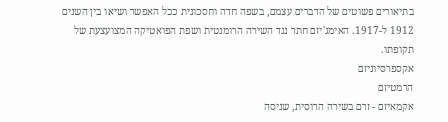בתיאורים פשוטים של הדברים עצמם, בשפה חדה וחסכונית ככל האפשר ושיאו בין השנים 1912 ל-1917. האימג'יזם חתר נגד השירה הרומנטית ושפת הפואטיקה המצועצעת של תקופתו.
אקספרסיוניזם
הרמטיזם
אקמאיזם - זרם בשירה הרוסית, שניסה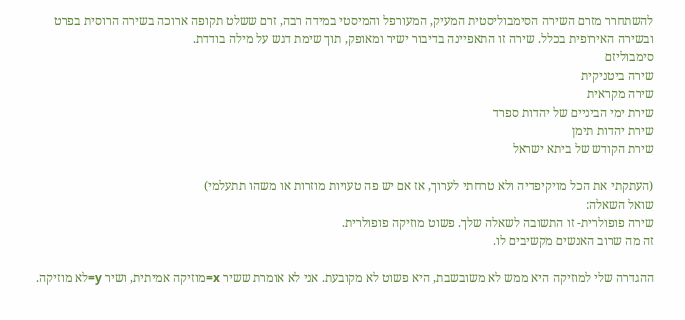להשתחרר מזרם השירה הסימבוליסטית המעיק, המעורפל והמיסטי במידה רבה, זרם ששלט תקופה ארוכה בשירה הרוסית בפרט ובשירה האירופית בכלל. שירה זו התאפיינה בדיבור ישיר ומאופק, תוך שימת דגש על מילה בודדת.
סימבוליזם
שירה ביטניקית
שירה מקראית
שירת ימי הביניים של יהדות ספרד
שירת יהדות תימן
שירת הקודש של ביתא ישראל

(העתקתי את הכל מויקיפדיה ולא טרחתי לערוך, אז אם יש פה טעויות מוזרות או משהו תתעלמי)
שואל השאלה:
שירה פופולרית- זו התשובה לשאלה שלך. פשוט מוזיקה פופולרית.
זה מה שרוב האנשים מקשיבים לו.

ההגדרה שלי למוזיקה היא ממש לא משובשבת, היא פשוט לא מקובעת. אני לא אומרת ששיר x=מוזיקה אמיתית, ושיר y=לא מוזיקה.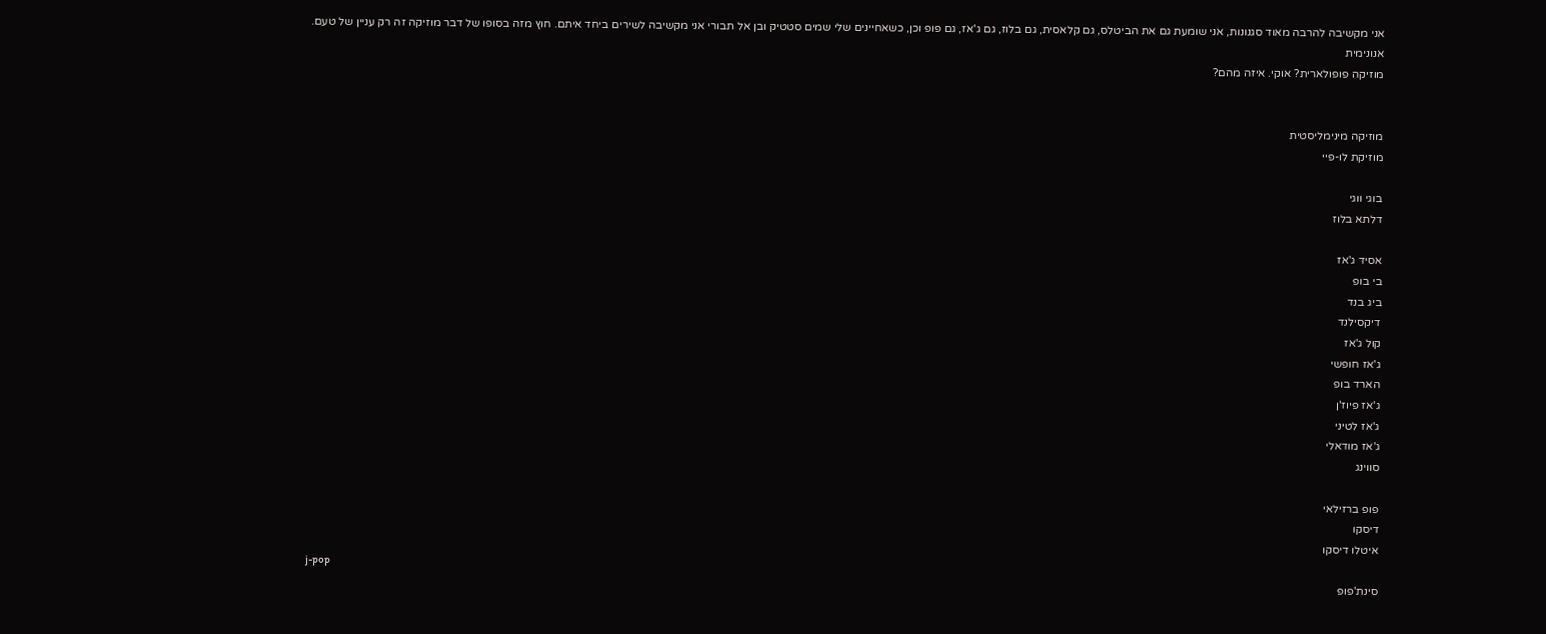אני מקשיבה להרבה מאוד סגנונות, אני שומעת גם את הביטלס, גם קלאסית, גם בלוז, גם ג'אז, גם פופ וכן, כשאחיינים שלי שמים סטטיק ובן אל תבורי אני מקשיבה לשירים ביחד איתם. חוץ מזה בסופו של דבר מוזיקה זה רק עניין של טעם.
אנונימית
מוזיקה פופולארית? אוקי. איזה מהם?


מוזיקה מינימליסטית
מוזיקת לו-פיי

בוגי ווגי
דלתא בלוז

אסיד ג'אז
בי בופ
ביג בנד
דיקסילנד
קול ג'אז
ג'אז חופשי
הארד בופ
ג'אז פיוז'ן
ג'אז לטיני
ג'אז מודאלי
סווינג

פופ ברזילאי
דיסקו
איטלו דיסקו
j-pop
סינת'פופ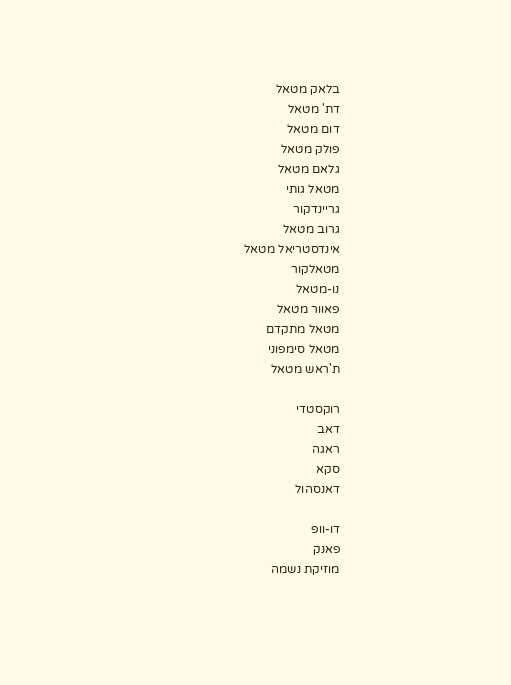בלאק מטאל
דת' מטאל
דום מטאל
פולק מטאל
גלאם מטאל
מטאל גותי
גריינדקור
גרוב מטאל
אינדסטריאל מטאל
מטאלקור
נו-מטאל
פאוור מטאל
מטאל מתקדם
מטאל סימפוני
ת'ראש מטאל

רוקסטדי
דאב
ראגה
סקא
דאנסהול

דו-וופ
פאנק
מוזיקת נשמה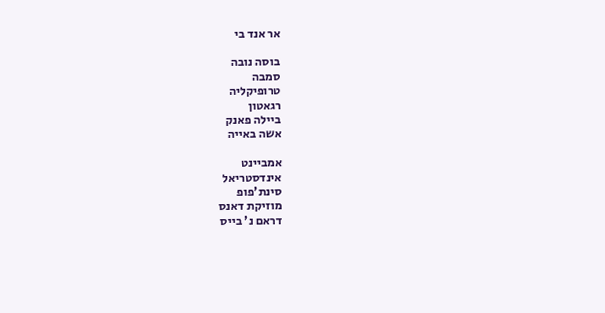אר אנד בי

בוסה נובה
סמבה
טרופיקליה
רגאטון
ביילה פאנק
אשה באייה

אמביינט
אינדסטריאל
סינת'פופ
מוזיקת דאנס
דראם נ' בייס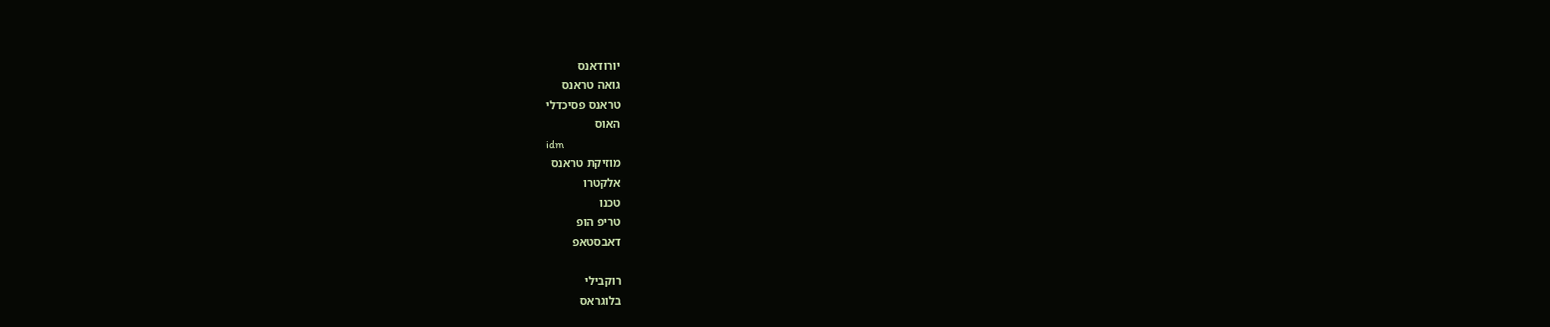יורודאנס
גואה טראנס
טראנס פסיכדלי
האוס
idm
מוזיקת טראנס
אלקטרו
טכנו
טריפ הופ
דאבסטאפ

רוקבילי
בלוגראס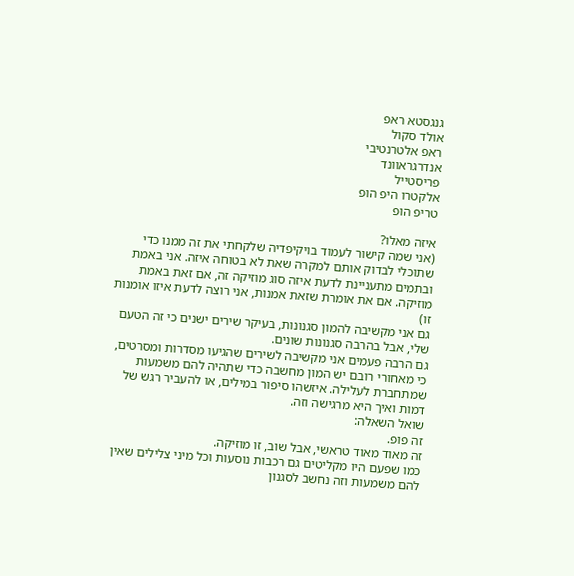גנגסטא ראפ
אולד סקול
ראפ אלטרנטיבי
אנדרגראוונד
פריסטייל
אלקטרו היפ הופ
טריפ הופ

איזה מאלו?
(אני שמה קישור לעמוד בויקיפדיה שלקחתי את זה ממנו כדי שתוכלי לבדוק אותם למקרה שאת לא בטוחה איזה. אני באמת ובתמים מתעניינת לדעת איזה סוג מוזיקה זה, אם זאת באמת מוזיקה. אם את אומרת שזאת אמנות, אני רוצה לדעת איזו אומנות זו)
גם אני מקשיבה להמון סגנונות, בעיקר שירים ישנים כי זה הטעם שלי, אבל בהרבה סגנונות שונים.
גם הרבה פעמים אני מקשיבה לשירים שהגיעו מסדרות ומסרטים, כי מאחורי רובם יש המון מחשבה כדי שתהיה להם משמעות שמתחברת לעלילה. איזשהו סיפור במילים, או להעביר רגש של דמות ואיך היא מרגישה וזה.
שואל השאלה:
זה פופ.
זה מאוד מאוד טראשי, אבל שוב, זו מוזיקה.
כמו שפעם היו מקליטים גם רכבות נוסעות וכל מיני צלילים שאין להם משמעות וזה נחשב לסגנון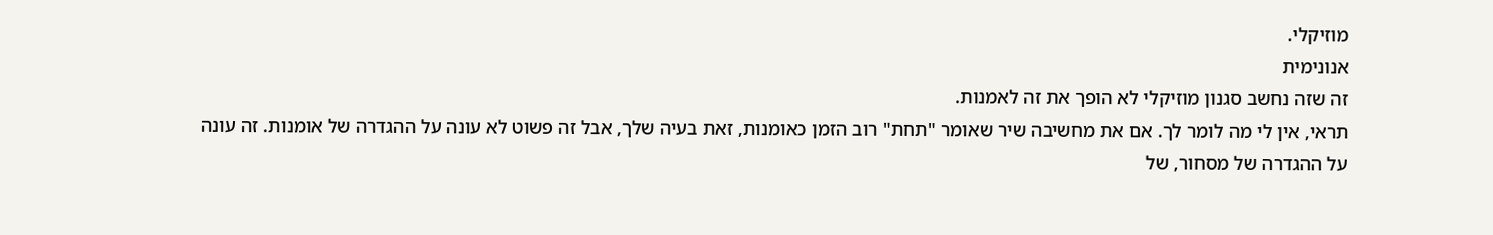מוזיקלי.
אנונימית
זה שזה נחשב סגנון מוזיקלי לא הופך את זה לאמנות.
תראי, אין לי מה לומר לך. אם את מחשיבה שיר שאומר "תחת" רוב הזמן כאומנות, זאת בעיה שלך, אבל זה פשוט לא עונה על ההגדרה של אומנות. זה עונה על ההגדרה של מסחור, של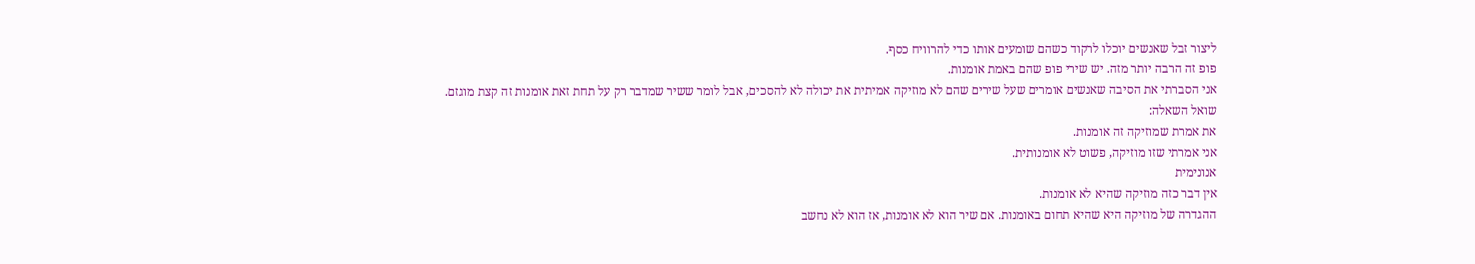ליצור זבל שאנשים יוכלו לרקוד כשהם שומעים אותו כדי להרוויח כסף.
פופ זה הרבה יותר מזה. יש שירי פופ שהם באמת אומנות.
אני הסברתי את הסיבה שאנשים אומרים שעל שירים שהם לא מוזיקה אמיתית את יכולה לא להסכים, אבל לומר ששיר שמדבר רק על תחת זאת אומנות זה קצת מוגזם.
שואל השאלה:
את אמרת שמוזיקה זה אומנות.
אני אמרתי שזו מוזיקה, פשוט לא אומנותית.
אנונימית
אין דבר כזה מוזיקה שהיא לא אומנות.
ההגדרה של מוזיקה היא שהיא תחום באומנות. אם שיר הוא לא אומנות, אז הוא לא נחשב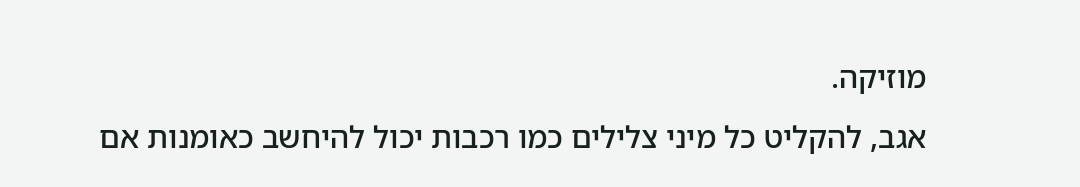מוזיקה.
אגב, להקליט כל מיני צלילים כמו רכבות יכול להיחשב כאומנות אם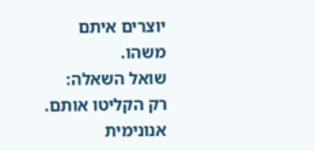יוצרים איתם משהו.
שואל השאלה:
רק הקליטו אותם.
אנונימית